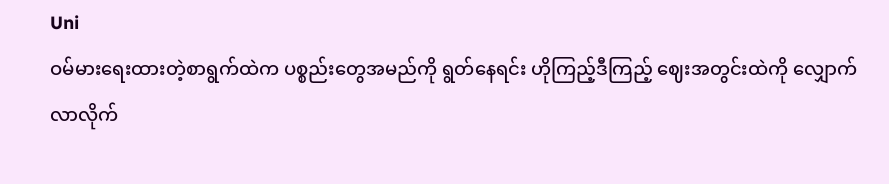Uni
ဝမ်မားရေးထားတဲ့စာရွက်ထဲက ပစ္စည်းတွေအမည်ကို ရွတ်နေရင်း ဟိုကြည့်ဒီကြည့် ဈေးအတွင်းထဲကို လျှောက်လာလိုက်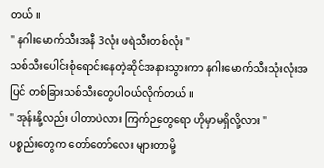တယ် ။
" နဂါးမောက်သီးအနီ 3လုံး ဖရဲသီးတစ်လုံး "
သစ်သီးပေါင်းစုံရောင်းနေတဲ့ဆိုင်အနားသွားကာ နဂါးမောက်သီးသုံးလုံးအပြင် တစ်ခြားသစ်သီးတွေပါဝယ်လိုက်တယ် ။
" အုန်းနို့လည်း ပါတာပဲလား ကြက်ဉတွေရော ဟိုမှာမရှိလို့လား "
ပစ္စည်းတွေက တော်တော်လေး များတာမို့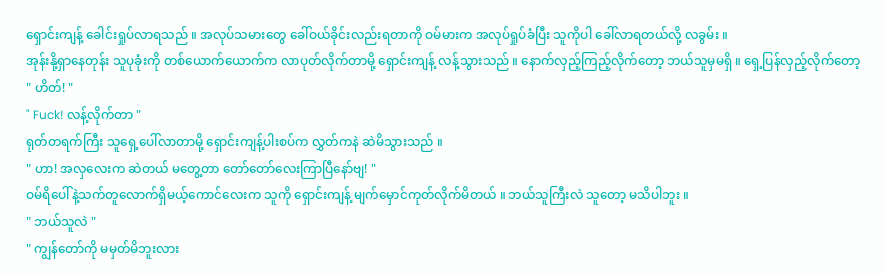ရှောင်းကျန့် ခေါင်းရှုပ်လာရသည် ။ အလုပ်သမားတွေ ခေါ်ဝယ်ခိုင်းလည်းရတာကို ဝမ်မားက အလုပ်ရှုပ်ခံပြီး သူကိုပါ ခေါ်လာရတယ်လို့ လခွမ်း ။
အုန်းနို့ရှာနေတုန်း သူပုခုံးကို တစ်ယောက်ယောက်က လာပုတ်လိုက်တာမို့ ရှောင်းကျန့် လန့်သွားသည် ။ နောက်လှည့်ကြည့်လိုက်တော့ ဘယ်သူမှမရှိ ။ ရှေ့ပြန်လှည့်လိုက်တော့
" ဟိတ်! "
" Fuck! လန့်လိုက်တာ "
ရုတ်တရက်ကြီး သူရှေ့ပေါ်လာတာမို့ ရှောင်းကျန့်ပါးစပ်က လွှတ်ကနဲ ဆဲမိသွားသည် ။
" ဟာ! အလှလေးက ဆဲတယ် မတွေ့တာ တော်တော်လေးကြာပြီနော်ဗျ! "
ဝမ်ရိပေါ်နဲ့သက်တူလောက်ရှိမယ့်ကောင်လေးက သူကို ရှောင်းကျန့် မျက်မှောင်ကုတ်လိုက်မိတယ် ။ ဘယ်သူကြီးလဲ သူတော့ မသိပါဘူး ။
" ဘယ်သူလဲ "
" ကျွန်တော်ကို မမှတ်မိဘူးလား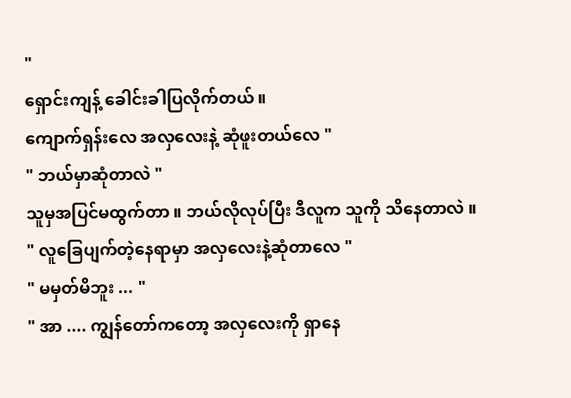"
ရှောင်းကျန့် ခေါင်းခါပြလိုက်တယ် ။
ကျောက်ရှန်းလေ အလှလေးနဲ့ ဆုံဖူးတယ်လေ "
" ဘယ်မှာဆုံတာလဲ "
သူမှအပြင်မထွက်တာ ။ ဘယ်လိုလုပ်ပြီး ဒီလူက သူကို သိနေတာလဲ ။
" လူခြေပျက်တဲ့နေရာမှာ အလှလေးနဲ့ဆုံတာလေ "
" မမှတ်မိဘူး ... "
" အာ .... ကျွန်တော်ကတော့ အလှလေးကို ရှာနေ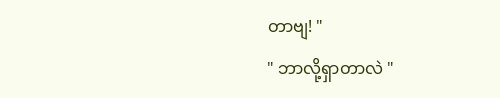တာဗျ! "
" ဘာလို့ရှာတာလဲ "